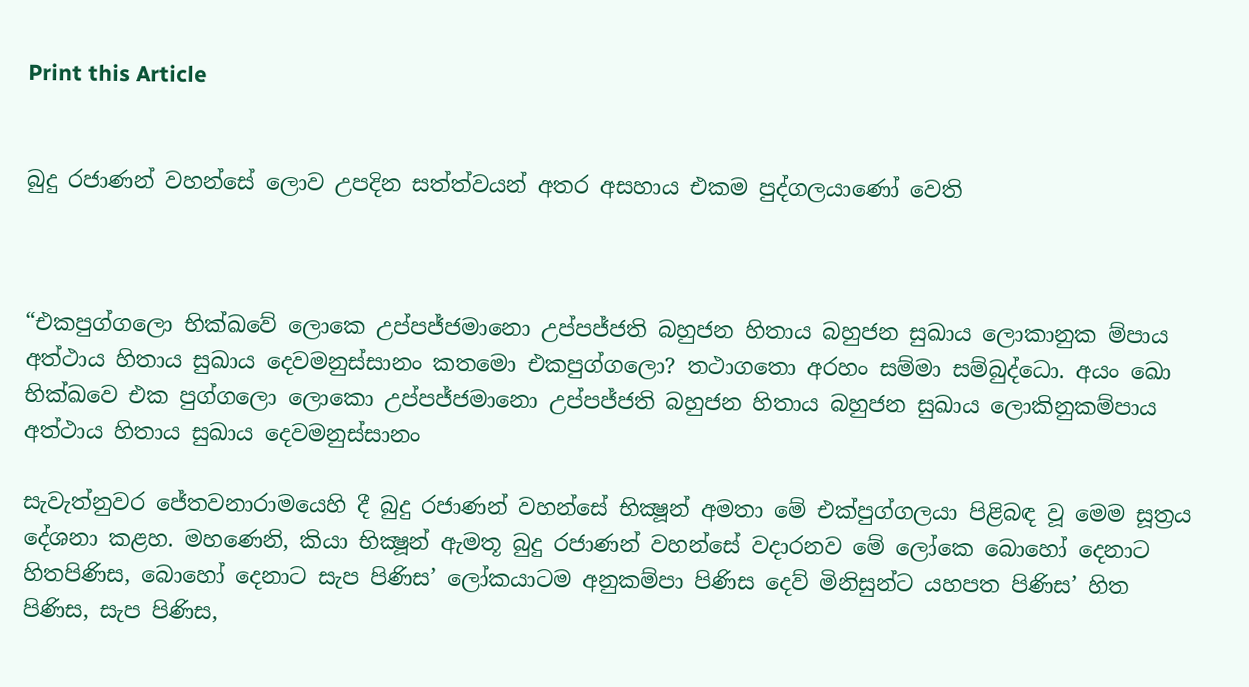Print this Article


බුදු රජාණන් වහන්සේ ලොව උපදින සත්ත්වයන් අතර අසහාය එකම පුද්ගලයාණෝ වෙති



“එකපුග්ගලො භික්ඛවේ ලොකෙ උප්පජ්ජමානො උප්පජ්ජති බහුජන හිතාය බහුජන සුඛාය ලොකානුක ම්පාය අත්ථාය හිතාය සුඛාය දෙවමනුස්සානං කතමො එකපුග්ගලො? තථාගතො අරහං සම්මා සම්බුද්ධො. අයං ඛො භික්ඛවෙ එක පුග්ගලො ලොකො උප්පජ්ජමානො උප්පජ්ජති බහුජන හිතාය බහුජන සුඛාය ලොකිනුකම්පාය අත්ථාය හිතාය සුඛාය දෙවමනුස්සානං

සැවැත්නුවර ජේතවනාරාමයෙහි දී බුදු රජාණන් වහන්සේ භික්‍ෂූන් අමතා මේ එක්පුග්ගලයා පිළිබඳ වූ මෙම සූත්‍රය දේශනා කළහ. මහණෙනි, කියා භික්‍ෂූන් ඇමතූ බුදු රජාණන් වහන්සේ වදාරනව මේ ලෝකෙ බොහෝ දෙනාට හිතපිණිස, බොහෝ දෙනාට සැප පිණිස’ ලෝකයාටම අනුකම්පා පිණිස දෙව් මිනිසුන්ට යහපත පිණිස’ හිත පිණිස, සැප පිණිස,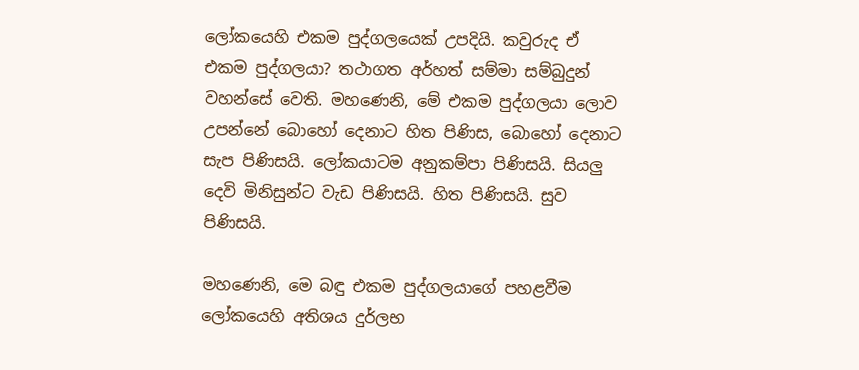ලෝකයෙහි එකම පුද්ගලයෙක් උපදියි. කවුරුද ඒ එකම පුද්ගලයා? තථාගත අර්හත් සම්මා සම්බුදුන් වහන්සේ වෙති. මහණෙනි, මේ එකම පුද්ගලයා ලොව උපන්නේ බොහෝ දෙනාට හිත පිණිස, බොහෝ දෙනාට සැප පිණිසයි. ලෝකයාටම අනුකම්පා පිණිසයි. සියලු දෙවි මිනිසුන්ට වැඩ පිණිසයි. හිත පිණිසයි. සුව පිණිසයි.

මහණෙනි, මෙ බඳු එකම පුද්ගලයාගේ පහළවීම ලෝකයෙහි අතිශය දුර්ලභ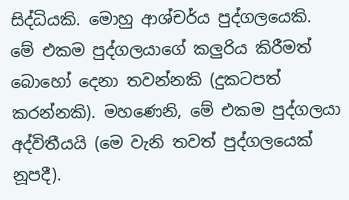සිද්ධියකි. මොහු ආශ්චර්ය පුද්ගලයෙකි. මේ එකම පුද්ගලයාගේ කලුරිය කිරීමත් බොහෝ දෙනා තවන්නකි (දුකටපත් කරන්නකි). මහණෙනි, මේ එකම පුද්ගලයා අද්විතීයයි (මෙ වැනි තවත් පුද්ගලයෙක් නූපදී).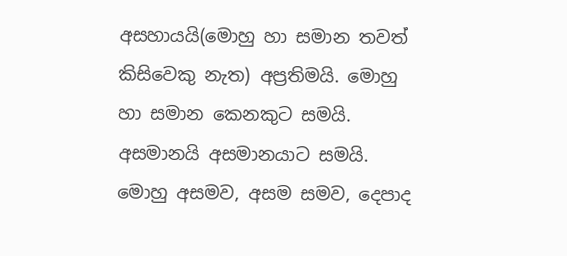අසහායයි(මොහු හා සමාන තවත් කිසිවෙකු නැත) අප්‍රතිමයි. මොහු හා සමාන කෙනකුට සමයි. අසමානයි අසමානයාට සමයි. මොහු අසමව, අසම සමව, දෙපාද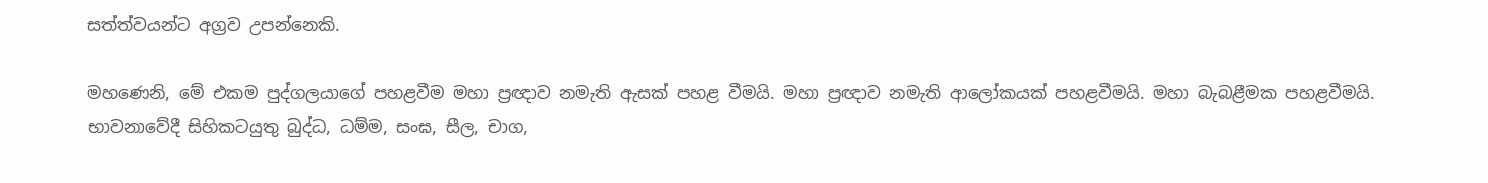සත්ත්වයන්ට අග්‍රව උපන්නෙකි.

මහණෙනි, මේ එකම පුද්ගලයාගේ පහළවීම මහා ප්‍රඥාව නමැති ඇසක් පහළ වීමයි. මහා ප්‍රඥාව නමැති ආලෝකයක් පහළවීමයි. මහා බැබළීමක පහළවීමයි. භාවනාවේදී සිහිකටයුතු බුද්ධ, ධම්ම, සංඝ, සීල, චාග,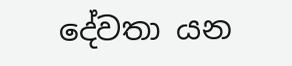දේවතා යන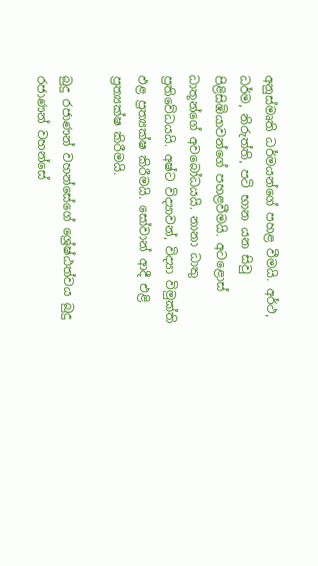අනුස්මෘති ධර්මයන්ගේ පහළ වීමයි. අර්ථ, ධර්ම, නිරුත්ති, පටි භාන යන සිවු පිළිසිඹියාවන්ගේ පහළවීමයි. අටළොස් ධාතූන්ගේ අවබෝධයයි. නානා ධාතු ප්‍රතිවේධයයි. අෂ්ට විද්‍යාවන්, විද්‍යා විමුක්ති ඵළ ප්‍රත්‍යක්ෂ කිරීමයි. සෝවාන් ආදී එළි ප්‍රත්‍යක්ෂ කිරීමයි.

බුදු රජාණන් වහන්සේගේ ශ්‍රේෂ්ඨත්වය බුදු රජාණන් වහන්සේ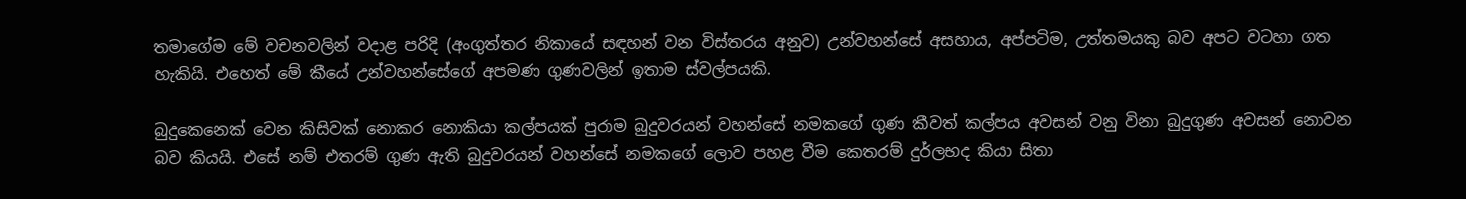තමාගේම මේ වචනවලින් වදාළ පරිදි (අංගුත්තර නිකායේ සඳහන් වන විස්තරය අනුව) උන්වහන්සේ අසහාය, අප්පටිම, උත්තමයකු බව අපට වටහා ගත හැකියි. එහෙත් මේ කීයේ උන්වහන්සේගේ අපමණ ගුණවලින් ඉතාම ස්වල්පයකි.

බුදුකෙනෙක් වෙන කිසිවක් නොකර නොකියා කල්පයක් පුරාම බුදුවරයන් වහන්සේ නමකගේ ගුණ කීවත් කල්පය අවසන් වනු විනා බුදුගුණ අවසන් නොවන බව කියයි. එසේ නම් එතරම් ගුණ ඇති බුදුවරයන් වහන්සේ නමකගේ ලොව පහළ වීම කෙතරම් දුර්ලභද කියා සිතා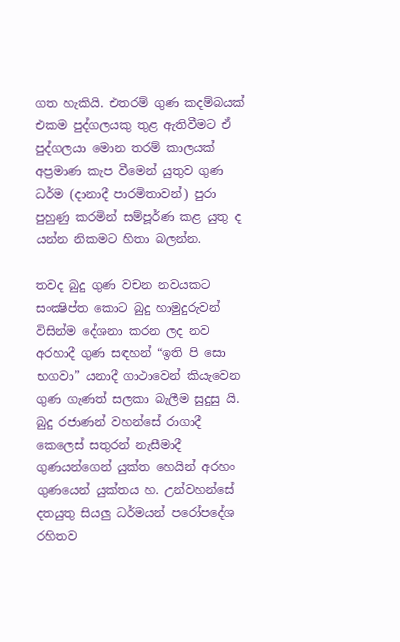ගත හැකියි. එතරම් ගුණ කදම්බයක් එකම පුද්ගලයකු තුළ ඇතිවීමට ඒ පුද්ගලයා මොන තරම් කාලයක් අප්‍රමාණ කැප වීමෙන් යුතුව ගුණ ධර්ම (දානාදී පාරමිතාවන්) පුරා පුහුණු කරමින් සම්පූර්ණ කළ යුතු ද යන්න නිකමට හිතා බලන්න.

තවද බුදු ගුණ වචන නවයකට සංක්‍ෂිප්ත කොට බුදු හාමුදුරුවන් විසින්ම දේශනා කරන ලද නව අරහාදී ගුණ සඳහන් “ඉති පි සො භගවා” යනාදී ගාථාවෙන් කියැවෙන ගුණ ගැණත් සලකා බැලීම සුදුසු යි. බුදු රජාණන් වහන්සේ රාගාදී කෙලෙස් සතුරන් නැසීමාදී ගුණයන්ගෙන් යුක්ත හෙයින් අරහං ගුණයෙන් යුක්තය හ. උන්වහන්සේ දතයුතු සියලු ධර්මයන් පරෝපදේශ රහිතව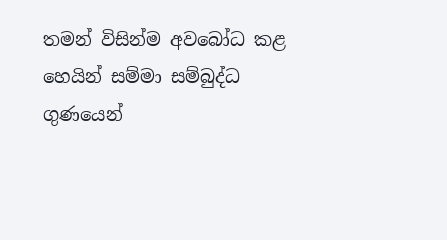තමන් විසින්ම අවබෝධ කළ හෙයින් සම්මා සම්බුද්ධ ගුණයෙන්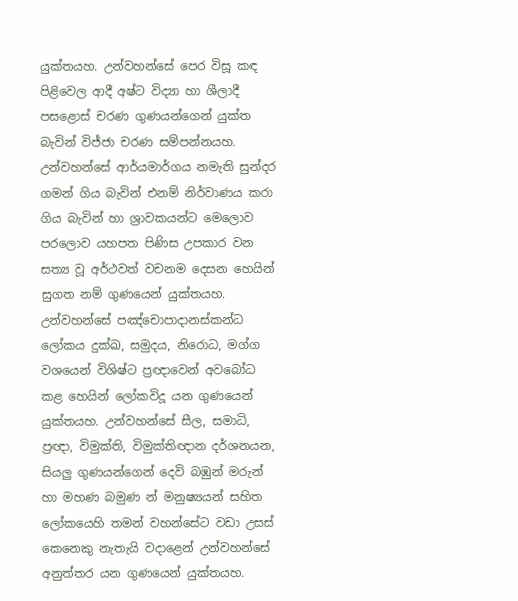යුක්තයහ. උන්වහන්සේ පෙර විසූ කඳ පිළිවෙල ආදී අෂ්ට විද්‍යා හා ශීලාදී පසළොස් චරණ ගුණයන්ගෙන් යුක්ත බැවින් විජ්ජා චරණ සම්පන්නයහ. උන්වහන්සේ ආර්යමාර්ගය නමැති සුන්දර ගමන් ගිය බැවින් එනම් නිර්වාණය කරා ගිය බැවින් හා ශ්‍රාවකයන්ට මෙලොව පරලොව යහපත පිණිස උපකාර වන සත්‍ය වූ අර්ථවත් වචනම දෙසන හෙයින් සුගත නම් ගුණයෙන් යුක්තයහ. උන්වහන්සේ පඤ්චොපාදානස්කන්ධ ලෝකය දුක්ඛ, සමුදය, නිරොධ, මග්ග වශයෙන් විශිෂ්ට ප්‍රඥාවෙන් අවබෝධ කළ හෙයින් ලෝකවිදූ යන ගුණයෙන් යුක්තයහ. උන්වහන්සේ සීල, සමාධි, ප්‍රඥා, විමුක්ති, විමුක්තිඥාන දර්ශනයන, සියලු ගුණයන්ගෙන් දෙවි බඹුන් මරුන් හා මහණ බමුණ න් මනුෂ්‍යයන් සහිත ලෝකයෙහි තමන් වහන්සේට වඩා උසස් කෙනෙකු නැතැයි වදාළෙන් උන්වහන්සේ අනුත්තර යන ගුණයෙන් යුක්තයහ.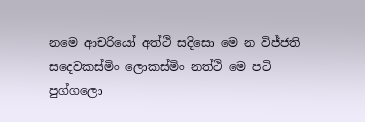නමෙ ආචරියෝ අත්ථි සදිසො මෙ න විජ්ජති
සදෙවකස්මිං ලොකස්මිං නත්ථි මෙ පටි පුග්ගලො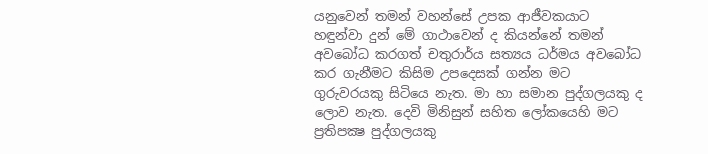යනුවෙන් තමන් වහන්සේ උපක ආජීවකයාට හඳුන්වා දුන් මේ ගාථාවෙන් ද කියන්නේ තමන් අවබෝධ කරගත් චතුරාර්ය සත්‍යය ධර්මය අවබෝධ කර ගැනීමට කිසිම උපදෙසක් ගන්න මට ගුරුවරයකු සිටියෙ නැත. මා හා සමාන පුද්ගලයකු ද ලොව නැත. දෙවි මිනිසුන් සහිත ලෝකයෙහි මට ප්‍රතිපක්‍ෂ පුද්ගලයකු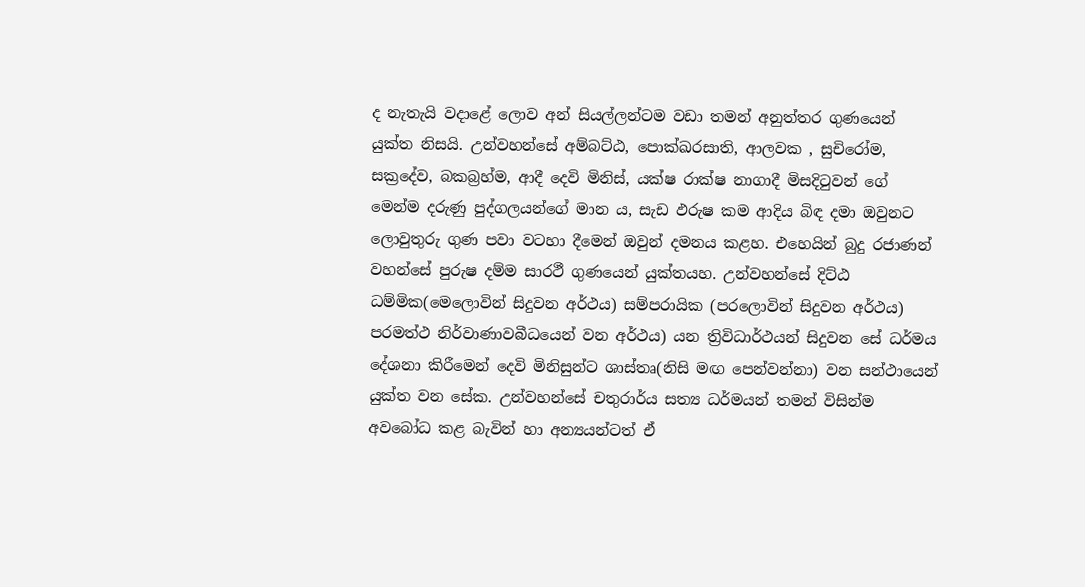ද නැතැයි වදාළේ ලොව අන් සියල්ලන්ටම වඩා තමන් අනුත්තර ගුණයෙන් යුක්ත නිසයි. උන්වහන්සේ අම්බට්ඨ, පොක්ඛරසාති, ආලවක , සුචිරෝම, සක්‍රදේව, බකබ්‍රහ්ම, ආදී දෙවි මිනිස්, යක්ෂ රාක්ෂ නාගාදී මිසදිටුවන් ගේ මෙන්ම දරුණු පුද්ගලයන්ගේ මාන ය, සැඩ ඵරුෂ කම ආදිය බිඳ දමා ඔවුනට ලොවුතුරු ගුණ පවා වටහා දීමෙන් ඔවුන් දමනය කළහ. එහෙයින් බුදු රජාණන් වහන්සේ පුරුෂ දම්ම සාරථී ගුණයෙන් යුක්තයහ. උන්වහන්සේ දිට්ඨ ධම්මික(මෙලොවින් සිදුවන අර්ථය) සම්පරායික (පරලොවින් සිදුවන අර්ථය) පරමත්ථ නිර්වාණාවබීධයෙන් වන අර්ථය) යන ත්‍රිවිධාර්ථයන් සිදුවන සේ ධර්මය දේශනා කිරීමෙන් දෙවි මිනිසුන්ට ශාස්තෘ(නිසි මඟ පෙන්වන්නා) වන සන්ථායෙන් යුක්ත වන සේක. උන්වහන්සේ චතුරාර්ය සත්‍ය ධර්මයන් තමන් විසින්ම අවබෝධ කළ බැවින් හා අන්‍යයන්ටත් ඒ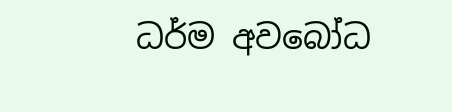ධර්ම අවබෝධ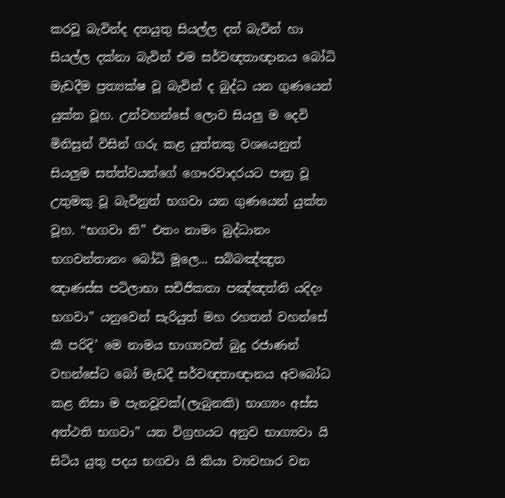කරවූ බැවින්ද දතයුතු සියල්ල දත් බැවින් හා සියල්ල දක්නා බැවින් එම සර්වඥතාඥානය බෝධි මැඩදීම ප්‍රත්‍යක්ෂ වූ බැවින් ද බුද්ධ යන ගුණයෙන් යුක්ත වූහ. උන්වහන්සේ ලොව සියලු ම දෙවි මිනිසුන් විසින් ගරු කළ යුත්තකු වශයෙනුත් සියලුම සත්ත්වයන්ගේ ගෞරවාදරයට පාත්‍ර වූ උතුමකු වූ බැවිනුත් භගවා යන ගුණයෙන් යුක්ත වූහ. “භගවා ති” එතං නාමං බුද්ධානං භගවන්තානං බෝධි මූලෙ... සබ්බඤ්ඤුත ඤාණස්ස පටිලාභා සචිජිකතා පඤ්ඤත්ති යදිදං භගවා” යනුවෙන් සැරියුත් මහ රහතන් වහන්සේ කී පරිදි’ මෙ නාමය භාග්‍යවත් බුදු රජාණන් වහන්සේට බෝ මැඩදී සර්වඥතාඥානය අවබෝධ කළ නිසා ම පැනවූවක්(ලැබුනකි) භාග්‍යං අස්ස අත්ථති භගවා” යන විග්‍රහයට අනුව භාග්‍යවා යි සිටිය යුතු පදය භගවා යි කියා ව්‍යවහාර වන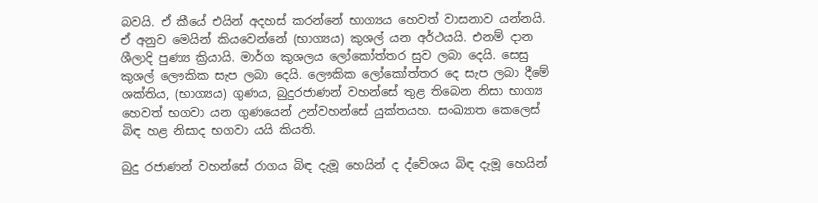බවයි. ඒ කීයේ එයින් අදහස් කරන්නේ භාග්‍යය හෙවත් වාසනාව යන්නයි. ඒ අනුව මෙයින් කියවෙන්නේ (භාග්‍යය) කුශල් යන අර්ථයයි. එනම් දාන ශීලාදි පුණ්‍ය ක්‍රියායි. මාර්ග කුශලය ලෝකෝත්තර සුව ලබා දෙයි. සෙසු කුශල් ලෞකික සැප ලබා දෙයි. ලෞකික ලෝකෝත්තර දෙ සැප ලබා දීමේ ශක්තිය, (භාග්‍යය) ගුණය, බුදුරජාණන් වහන්සේ තුළ තිබෙන නිසා භාග්‍ය හෙවත් භගවා යන ගුණයෙන් උන්වහන්සේ යුක්තයහ. සංඛ්‍යාත කෙලෙස් බිඳ හළ නිසාද භගවා යයි කියති.

බුදු රජාණන් වහන්සේ රාගය බිඳ දැමූ හෙයින් ද ද්වේශය බිඳ දැමූ හෙයින්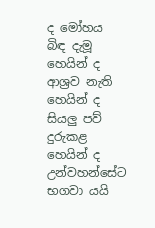ද මෝහය බිඳ දැමූ හෙයින් ද ආශ්‍රව නැති හෙයින් ද සියලු පව් දුරුකළ හෙයින් ද උන්වහන්සේට භගවා යයි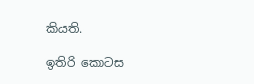කියති.

ඉතිරි කොටස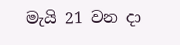මැයි 21 වන දා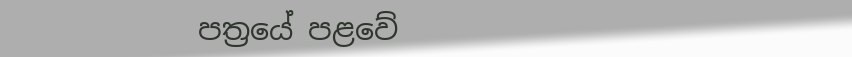පත්‍රයේ පළවේ